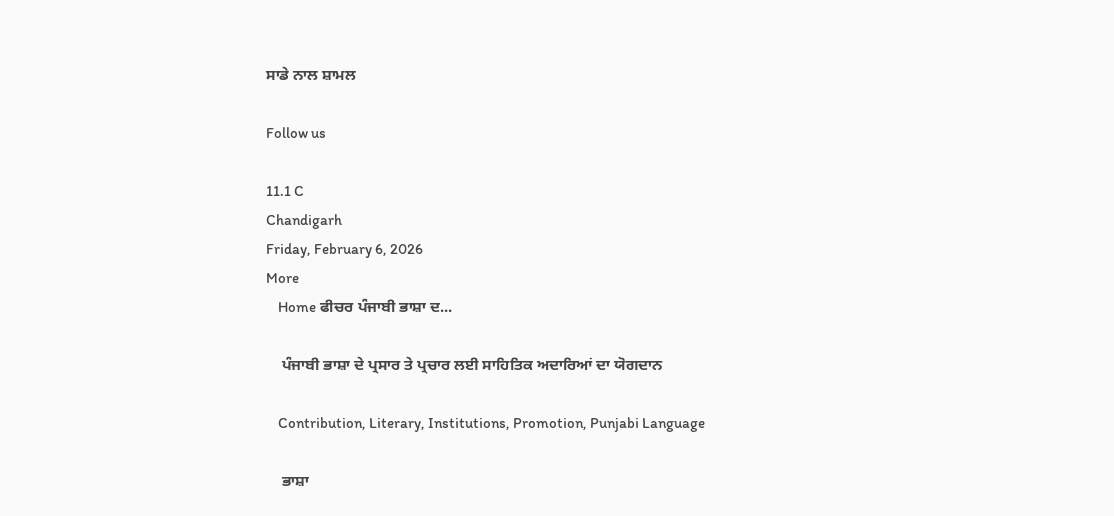ਸਾਡੇ ਨਾਲ ਸ਼ਾਮਲ

Follow us

11.1 C
Chandigarh
Friday, February 6, 2026
More
    Home ਫੀਚਰ ਪੰਜਾਬੀ ਭਾਸ਼ਾ ਦ...

    ਪੰਜਾਬੀ ਭਾਸ਼ਾ ਦੇ ਪ੍ਰਸਾਰ ਤੇ ਪ੍ਰਚਾਰ ਲਈ ਸਾਹਿਤਿਕ ਅਦਾਰਿਆਂ ਦਾ ਯੋਗਦਾਨ

    Contribution, Literary, Institutions, Promotion, Punjabi Language

    ਭਾਸ਼ਾ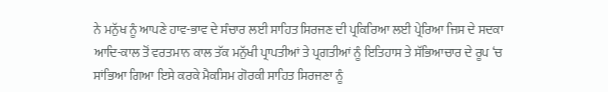ਨੇ ਮਨੁੱਖ ਨੂੰ ਆਪਣੇ ਹਾਵ-ਭਾਵ ਦੇ ਸੰਚਾਰ ਲਈ ਸਾਹਿਤ ਸਿਰਜਣ ਦੀ ਪ੍ਰਕਿਰਿਆ ਲਈ ਪ੍ਰੇਰਿਆ ਜਿਸ ਦੇ ਸਦਕਾ ਆਦਿ-ਕਾਲ ਤੋਂ ਵਰਤਮਾਨ ਕਾਲ ਤੱਕ ਮਨੁੱਖੀ ਪ੍ਰਾਪਤੀਆਂ ਤੇ ਪ੍ਰਗਤੀਆਂ ਨੂੰ ਇਤਿਹਾਸ ਤੇ ਸੱਭਿਆਚਾਰ ਦੇ ਰੂਪ ‘ਚ ਸਾਂਭਿਆ ਗਿਆ ਇਸੇ ਕਰਕੇ ਮੈਕਸਿਮ ਗੋਰਕੀ ਸਾਹਿਤ ਸਿਰਜਣਾ ਨੂੰ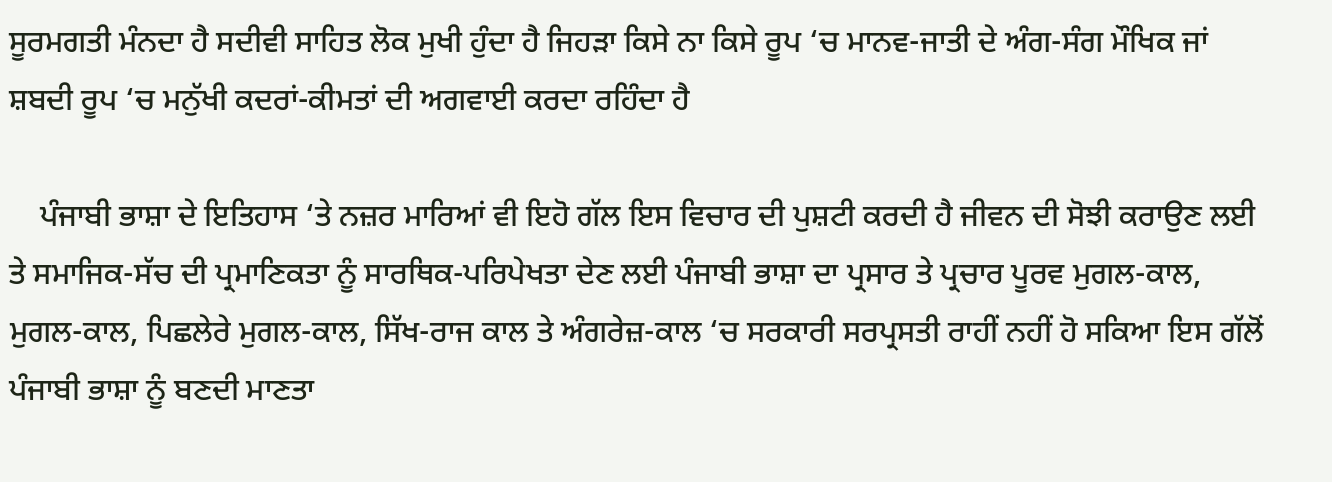ਸੂਰਮਗਤੀ ਮੰਨਦਾ ਹੈ ਸਦੀਵੀ ਸਾਹਿਤ ਲੋਕ ਮੁਖੀ ਹੁੰਦਾ ਹੈ ਜਿਹੜਾ ਕਿਸੇ ਨਾ ਕਿਸੇ ਰੂਪ ‘ਚ ਮਾਨਵ-ਜਾਤੀ ਦੇ ਅੰਗ-ਸੰਗ ਮੌਖਿਕ ਜਾਂ ਸ਼ਬਦੀ ਰੂਪ ‘ਚ ਮਨੁੱਖੀ ਕਦਰਾਂ-ਕੀਮਤਾਂ ਦੀ ਅਗਵਾਈ ਕਰਦਾ ਰਹਿੰਦਾ ਹੈ

    ਪੰਜਾਬੀ ਭਾਸ਼ਾ ਦੇ ਇਤਿਹਾਸ ‘ਤੇ ਨਜ਼ਰ ਮਾਰਿਆਂ ਵੀ ਇਹੋ ਗੱਲ ਇਸ ਵਿਚਾਰ ਦੀ ਪੁਸ਼ਟੀ ਕਰਦੀ ਹੈ ਜੀਵਨ ਦੀ ਸੋਝੀ ਕਰਾਉਣ ਲਈ ਤੇ ਸਮਾਜਿਕ-ਸੱਚ ਦੀ ਪ੍ਰਮਾਣਿਕਤਾ ਨੂੰ ਸਾਰਥਿਕ-ਪਰਿਪੇਖਤਾ ਦੇਣ ਲਈ ਪੰਜਾਬੀ ਭਾਸ਼ਾ ਦਾ ਪ੍ਰਸਾਰ ਤੇ ਪ੍ਰਚਾਰ ਪੂਰਵ ਮੁਗਲ-ਕਾਲ, ਮੁਗਲ-ਕਾਲ, ਪਿਛਲੇਰੇ ਮੁਗਲ-ਕਾਲ, ਸਿੱਖ-ਰਾਜ ਕਾਲ ਤੇ ਅੰਗਰੇਜ਼-ਕਾਲ ‘ਚ ਸਰਕਾਰੀ ਸਰਪ੍ਰਸਤੀ ਰਾਹੀਂ ਨਹੀਂ ਹੋ ਸਕਿਆ ਇਸ ਗੱਲੋਂ ਪੰਜਾਬੀ ਭਾਸ਼ਾ ਨੂੰ ਬਣਦੀ ਮਾਣਤਾ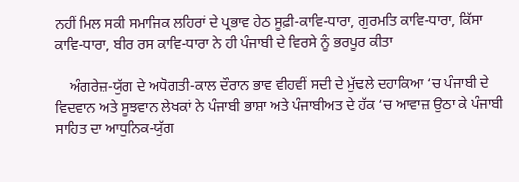ਨਹੀਂ ਮਿਲ ਸਕੀ ਸਮਾਜਿਕ ਲਹਿਰਾਂ ਦੇ ਪ੍ਰਭਾਵ ਹੇਠ ਸੂਫ਼ੀ-ਕਾਵਿ-ਧਾਰਾ, ਗੁਰਮਤਿ ਕਾਵਿ-ਧਾਰਾ, ਕਿੱਸਾ ਕਾਵਿ-ਧਾਰਾ, ਬੀਰ ਰਸ ਕਾਵਿ-ਧਾਰਾ ਨੇ ਹੀ ਪੰਜਾਬੀ ਦੇ ਵਿਰਸੇ ਨੂੰ ਭਰਪੂਰ ਕੀਤਾ

    ਅੰਗਰੇਜ਼-ਯੁੱਗ ਦੇ ਅਧੋਗਤੀ-ਕਾਲ ਦੌਰਾਨ ਭਾਵ ਵੀਹਵੀਂ ਸਦੀ ਦੇ ਮੁੱਢਲੇ ਦਹਾਕਿਆ ‘ਚ ਪੰਜਾਬੀ ਦੇ ਵਿਦਵਾਨ ਅਤੇ ਸੂਝਵਾਨ ਲੇਖਕਾਂ ਨੇ ਪੰਜਾਬੀ ਭਾਸ਼ਾ ਅਤੇ ਪੰਜਾਬੀਅਤ ਦੇ ਹੱਕ ‘ਚ ਆਵਾਜ਼ ਉਠਾ ਕੇ ਪੰਜਾਬੀ ਸਾਹਿਤ ਦਾ ਆਧੁਨਿਕ-ਯੁੱਗ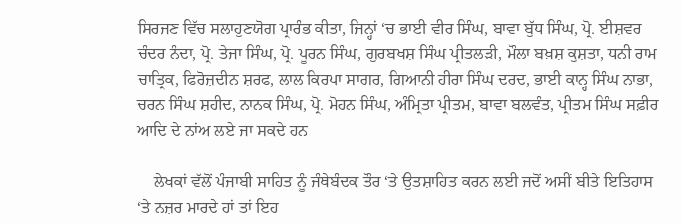ਸਿਰਜਣ ਵਿੱਚ ਸਲਾਹੁਣਯੋਗ ਪ੍ਰਾਰੰਭ ਕੀਤਾ, ਜਿਨ੍ਹਾਂ ‘ਚ ਭਾਈ ਵੀਰ ਸਿੰਘ, ਬਾਵਾ ਬੁੱਧ ਸਿੰਘ, ਪ੍ਰੋ. ਈਸ਼ਵਰ ਚੰਦਰ ਨੰਦਾ, ਪ੍ਰੋ. ਤੇਜਾ ਸਿੰਘ, ਪ੍ਰੋ. ਪੂਰਨ ਸਿੰਘ, ਗੁਰਬਖਸ਼ ਸਿੰਘ ਪ੍ਰੀਤਲੜੀ, ਮੌਲਾ ਬਖ਼ਸ਼ ਕੁਸ਼ਤਾ, ਧਨੀ ਰਾਮ ਚਾਤ੍ਰਿਕ, ਫਿਰੋਜ਼ਦੀਨ ਸ਼ਰਫ, ਲਾਲ ਕਿਰਪਾ ਸਾਗਰ, ਗਿਆਨੀ ਹੀਰਾ ਸਿੰਘ ਦਰਦ, ਭਾਈ ਕਾਨ੍ਹ ਸਿੰਘ ਨਾਭਾ, ਚਰਨ ਸਿੰਘ ਸ਼ਹੀਦ, ਨਾਨਕ ਸਿੰਘ, ਪ੍ਰੋ. ਮੋਹਨ ਸਿੰਘ, ਅੰਮ੍ਰਿਤਾ ਪ੍ਰੀਤਮ, ਬਾਵਾ ਬਲਵੰਤ, ਪ੍ਰੀਤਮ ਸਿੰਘ ਸਫ਼ੀਰ ਆਦਿ ਦੇ ਨਾਂਅ ਲਏ ਜਾ ਸਕਦੇ ਹਨ

    ਲੇਖਕਾਂ ਵੱਲੋਂ ਪੰਜਾਬੀ ਸਾਹਿਤ ਨੂੰ ਜੰਥੇਬੰਦਕ ਤੌਰ ‘ਤੇ ਉਤਸ਼ਾਹਿਤ ਕਰਨ ਲਈ ਜਦੋਂ ਅਸੀਂ ਬੀਤੇ ਇਤਿਹਾਸ ‘ਤੇ ਨਜ਼ਰ ਮਾਰਦੇ ਹਾਂ ਤਾਂ ਇਹ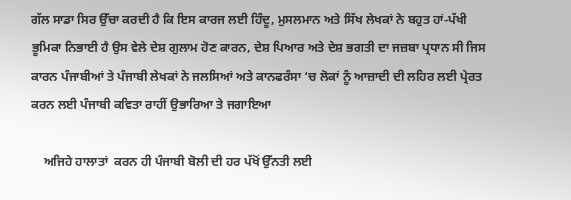ਗੱਲ ਸਾਡਾ ਸਿਰ ਉੱਚਾ ਕਰਦੀ ਹੈ ਕਿ ਇਸ ਕਾਰਜ ਲਈ ਹਿੰਦੂ, ਮੁਸਲਮਾਨ ਅਤੇ ਸਿੱਖ ਲੇਖਕਾਂ ਨੇ ਬਹੁਤ ਹਾਂ-ਪੱਖੀ ਭੂਮਿਕਾ ਨਿਭਾਈ ਹੈ ਉਸ ਵੇਲੇ ਦੇਸ਼ ਗੁਲਾਮ ਹੋਣ ਕਾਰਨ, ਦੇਸ਼ ਪਿਆਰ ਅਤੇ ਦੇਸ਼ ਭਗਤੀ ਦਾ ਜਜ਼ਬਾ ਪ੍ਰਧਾਨ ਸੀ ਜਿਸ ਕਾਰਨ ਪੰਜਾਬੀਆਂ ਤੇ ਪੰਜਾਬੀ ਲੇਖਕਾਂ ਨੇ ਜਲਸਿਆਂ ਅਤੇ ਕਾਨਫਰੰਸਾ ‘ਚ ਲੋਕਾਂ ਨੂੰ ਆਜ਼ਾਦੀ ਦੀ ਲਹਿਰ ਲਈ ਪ੍ਰੇਰਤ ਕਰਨ ਲਈ ਪੰਜਾਬੀ ਕਵਿਤਾ ਰਾਹੀਂ ਉਭਾਰਿਆ ਤੇ ਜਗਾਇਆ

    ਅਜਿਹੇ ਹਾਲਾਤਾਂ  ਕਰਨ ਹੀ ਪੰਜਾਬੀ ਬੋਲੀ ਦੀ ਹਰ ਪੱਖੋਂ ਉੱਨਤੀ ਲਈ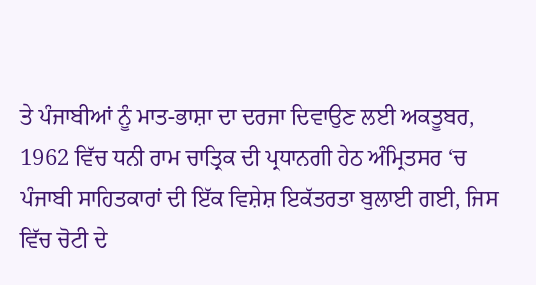ਤੇ ਪੰਜਾਬੀਆਂ ਨੂੰ ਮਾਤ-ਭਾਸ਼ਾ ਦਾ ਦਰਜਾ ਦਿਵਾਉਣ ਲਈ ਅਕਤੂਬਰ, 1962 ਵਿੱਚ ਧਨੀ ਰਾਮ ਚਾਤ੍ਰਿਕ ਦੀ ਪ੍ਰਧਾਨਗੀ ਹੇਠ ਅੰਮ੍ਰਿਤਸਰ ‘ਚ ਪੰਜਾਬੀ ਸਾਹਿਤਕਾਰਾਂ ਦੀ ਇੱਕ ਵਿਸ਼ੇਸ਼ ਇਕੱਤਰਤਾ ਬੁਲਾਈ ਗਈ, ਜਿਸ ਵਿੱਚ ਚੋਟੀ ਦੇ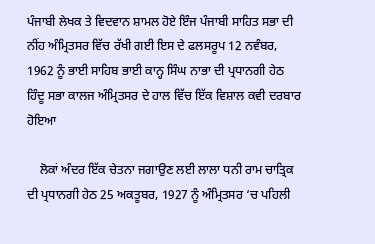ਪੰਜਾਬੀ ਲੇਖਕ ਤੇ ਵਿਦਵਾਨ ਸ਼ਾਮਲ ਹੋਏ ਇੰਜ ਪੰਜਾਬੀ ਸਾਹਿਤ ਸਭਾ ਦੀ ਨੀਂਹ ਅੰਮ੍ਰਿਤਸਰ ਵਿੱਚ ਰੱਖੀ ਗਈ ਇਸ ਦੇ ਫਲਸਰੂਪ 12 ਨਵੰਬਰ, 1962 ਨੂੰ ਭਾਈ ਸਾਹਿਬ ਭਾਈ ਕਾਨ੍ਹ ਸਿੰਘ ਨਾਭਾ ਦੀ ਪ੍ਰਧਾਨਗੀ ਹੇਠ ਹਿੰਦੂ ਸਭਾ ਕਾਲਜ ਅੰਮ੍ਰਿਤਸਰ ਦੇ ਹਾਲ ਵਿੱਚ ਇੱਕ ਵਿਸ਼ਾਲ ਕਵੀ ਦਰਬਾਰ ਹੋਇਆ

    ਲੋਕਾਂ ਅੰਦਰ ਇੱਕ ਚੇਤਨਾ ਜਗਾਉਣ ਲਈ ਲਾਲਾ ਧਨੀ ਰਾਮ ਚਾਤ੍ਰਿਕ ਦੀ ਪ੍ਰਧਾਨਗੀ ਹੇਠ 25 ਅਕਤੂਬਰ, 1927 ਨੂੰ ਅੰਮ੍ਰਿਤਸਰ ‘ਚ ਪਹਿਲੀ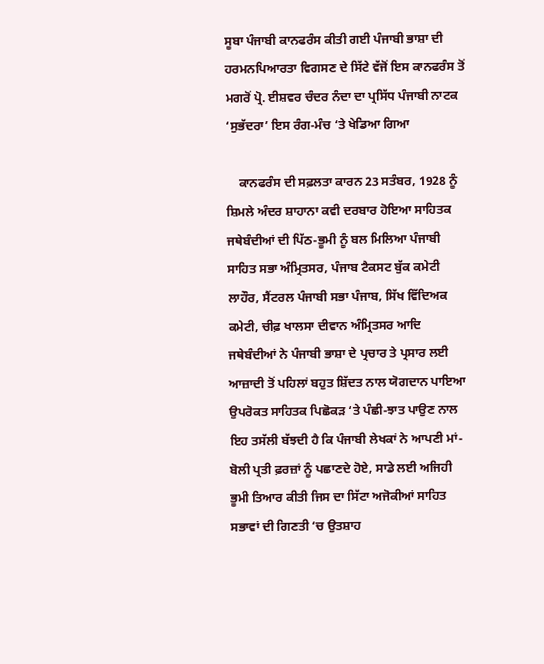ਸੂਬਾ ਪੰਜਾਬੀ ਕਾਨਫਰੰਸ ਕੀਤੀ ਗਈ ਪੰਜਾਬੀ ਭਾਸ਼ਾ ਦੀ ਹਰਮਨਪਿਆਰਤਾ ਵਿਗਸਣ ਦੇ ਸਿੱਟੇ ਵੱਜੋਂ ਇਸ ਕਾਨਫਰੰਸ ਤੋਂ ਮਗਰੋਂ ਪ੍ਰੋ. ਈਸ਼ਵਰ ਚੰਦਰ ਨੰਦਾ ਦਾ ਪ੍ਰਸਿੱਧ ਪੰਜਾਬੀ ਨਾਟਕ ‘ਸੁਭੱਦਰਾ’ ਇਸ ਰੰਗ-ਮੰਚ ‘ਤੇ ਖੇਡਿਆ ਗਿਆ

    ਕਾਨਫਰੰਸ ਦੀ ਸਫ਼ਲਤਾ ਕਾਰਨ 23 ਸਤੰਬਰ, 1928 ਨੂੰ ਸ਼ਿਮਲੇ ਅੰਦਰ ਸ਼ਾਹਾਨਾ ਕਵੀ ਦਰਬਾਰ ਹੋਇਆ ਸਾਹਿਤਕ ਜਥੇਬੰਦੀਆਂ ਦੀ ਪਿੱਠ-ਭੂਮੀ ਨੂੰ ਬਲ ਮਿਲਿਆ ਪੰਜਾਬੀ ਸਾਹਿਤ ਸਭਾ ਅੰਮ੍ਰਿਤਸਰ, ਪੰਜਾਬ ਟੈਕਸਟ ਬੁੱਕ ਕਮੇਟੀ ਲਾਹੌਰ, ਸੈਂਟਰਲ ਪੰਜਾਬੀ ਸਭਾ ਪੰਜਾਬ, ਸਿੱਖ ਵਿੱਦਿਅਕ ਕਮੇਟੀ, ਚੀਫ਼ ਖਾਲਸਾ ਦੀਵਾਨ ਅੰਮ੍ਰਿਤਸਰ ਆਦਿ ਜਥੇਬੰਦੀਆਂ ਨੇ ਪੰਜਾਬੀ ਭਾਸ਼ਾ ਦੇ ਪ੍ਰਚਾਰ ਤੇ ਪ੍ਰਸਾਰ ਲਈ ਆਜ਼ਾਦੀ ਤੋਂ ਪਹਿਲਾਂ ਬਹੁਤ ਸ਼ਿੱਦਤ ਨਾਲ ਯੋਗਦਾਨ ਪਾਇਆ ਉਪਰੋਕਤ ਸਾਹਿਤਕ ਪਿਛੋਕੜ ‘ਤੇ ਪੰਛੀ-ਝਾਤ ਪਾਉਣ ਨਾਲ ਇਹ ਤਸੱਲੀ ਬੱਝਦੀ ਹੈ ਕਿ ਪੰਜਾਬੀ ਲੇਖਕਾਂ ਨੇ ਆਪਣੀ ਮਾਂ-ਬੋਲੀ ਪ੍ਰਤੀ ਫ਼ਰਜ਼ਾਂ ਨੂੰ ਪਛਾਣਦੇ ਹੋਏ, ਸਾਡੇ ਲਈ ਅਜਿਹੀ ਭੂਮੀ ਤਿਆਰ ਕੀਤੀ ਜਿਸ ਦਾ ਸਿੱਟਾ ਅਜੋਕੀਆਂ ਸਾਹਿਤ ਸਭਾਵਾਂ ਦੀ ਗਿਣਤੀ ‘ਚ ਉਤਸ਼ਾਹ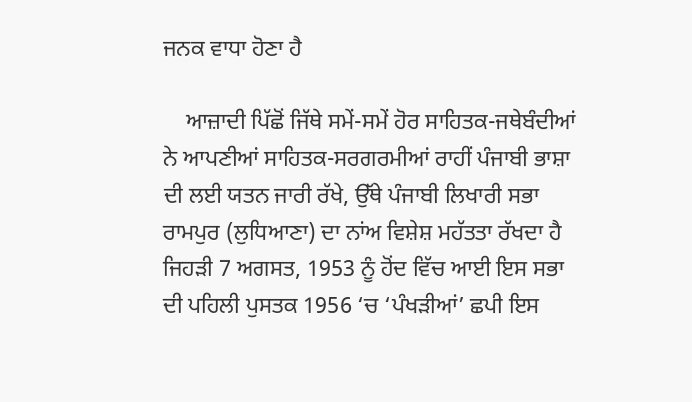ਜਨਕ ਵਾਧਾ ਹੋਣਾ ਹੈ

    ਆਜ਼ਾਦੀ ਪਿੱਛੋਂ ਜਿੱਥੇ ਸਮੇਂ-ਸਮੇਂ ਹੋਰ ਸਾਹਿਤਕ-ਜਥੇਬੰਦੀਆਂ ਨੇ ਆਪਣੀਆਂ ਸਾਹਿਤਕ-ਸਰਗਰਮੀਆਂ ਰਾਹੀਂ ਪੰਜਾਬੀ ਭਾਸ਼ਾ ਦੀ ਲਈ ਯਤਨ ਜਾਰੀ ਰੱਖੇ, ਉੱਥੇ ਪੰਜਾਬੀ ਲਿਖਾਰੀ ਸਭਾ ਰਾਮਪੁਰ (ਲੁਧਿਆਣਾ) ਦਾ ਨਾਂਅ ਵਿਸ਼ੇਸ਼ ਮਹੱਤਤਾ ਰੱਖਦਾ ਹੈ ਜਿਹੜੀ 7 ਅਗਸਤ, 1953 ਨੂੰ ਹੋਂਦ ਵਿੱਚ ਆਈ ਇਸ ਸਭਾ ਦੀ ਪਹਿਲੀ ਪੁਸਤਕ 1956 ‘ਚ ‘ਪੰਖੜੀਆਂ’ ਛਪੀ ਇਸ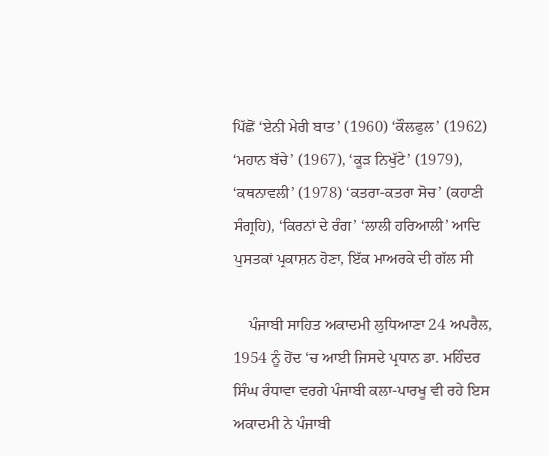ਪਿੱਛੋਂ ‘ਏਨੀ ਮੇਰੀ ਬਾਤ’ (1960) ‘ਕੌਲਫੁਲ’ (1962) ‘ਮਹਾਨ ਬੱਚੇ’ (1967), ‘ਕੂੜ ਨਿਖੁੱਟੇ’ (1979), ‘ਕਥਨਾਵਲੀ’ (1978) ‘ਕਤਰਾ-ਕਤਰਾ ਸੋਚ’ (ਕਹਾਣੀ ਸੰਗ੍ਰਹਿ), ‘ਕਿਰਨਾਂ ਦੇ ਰੰਗ’ ‘ਲਾਲੀ ਹਰਿਆਲੀ’ ਆਦਿ ਪੁਸਤਕਾਂ ਪ੍ਰਕਾਸ਼ਨ ਹੋਣਾ, ਇੱਕ ਮਾਅਰਕੇ ਦੀ ਗੱਲ ਸੀ

    ਪੰਜਾਬੀ ਸਾਹਿਤ ਅਕਾਦਮੀ ਲੁਧਿਆਣਾ 24 ਅਪਰੈਲ, 1954 ਨੂੰ ਹੋਂਦ ‘ਚ ਆਈ ਜਿਸਦੇ ਪ੍ਰਧਾਨ ਡਾ. ਮਹਿੰਦਰ ਸਿੰਘ ਰੰਧਾਵਾ ਵਰਗੇ ਪੰਜਾਬੀ ਕਲਾ-ਪਾਰਖੂ ਵੀ ਰਹੇ ਇਸ ਅਕਾਦਮੀ ਨੇ ਪੰਜਾਬੀ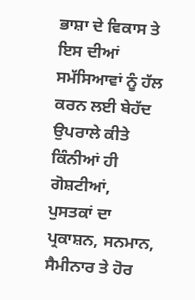ਭਾਸ਼ਾ ਦੇ ਵਿਕਾਸ ਤੇ ਇਸ ਦੀਆਂ ਸਮੱਸਿਆਵਾਂ ਨੂੰ ਹੱਲ ਕਰਨ ਲਈ ਬੇਹੱਦ ਉਪਰਾਲੇ ਕੀਤੇ ਕਿੰਨੀਆਂ ਹੀ ਗੋਸ਼ਟੀਆਂ, ਪੁਸਤਕਾਂ ਦਾ ਪ੍ਰਕਾਸ਼ਨ, ਸਨਮਾਨ, ਸੈਮੀਨਾਰ ਤੇ ਹੋਰ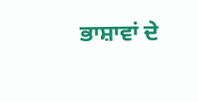ਭਾਸ਼ਾਵਾਂ ਦੇ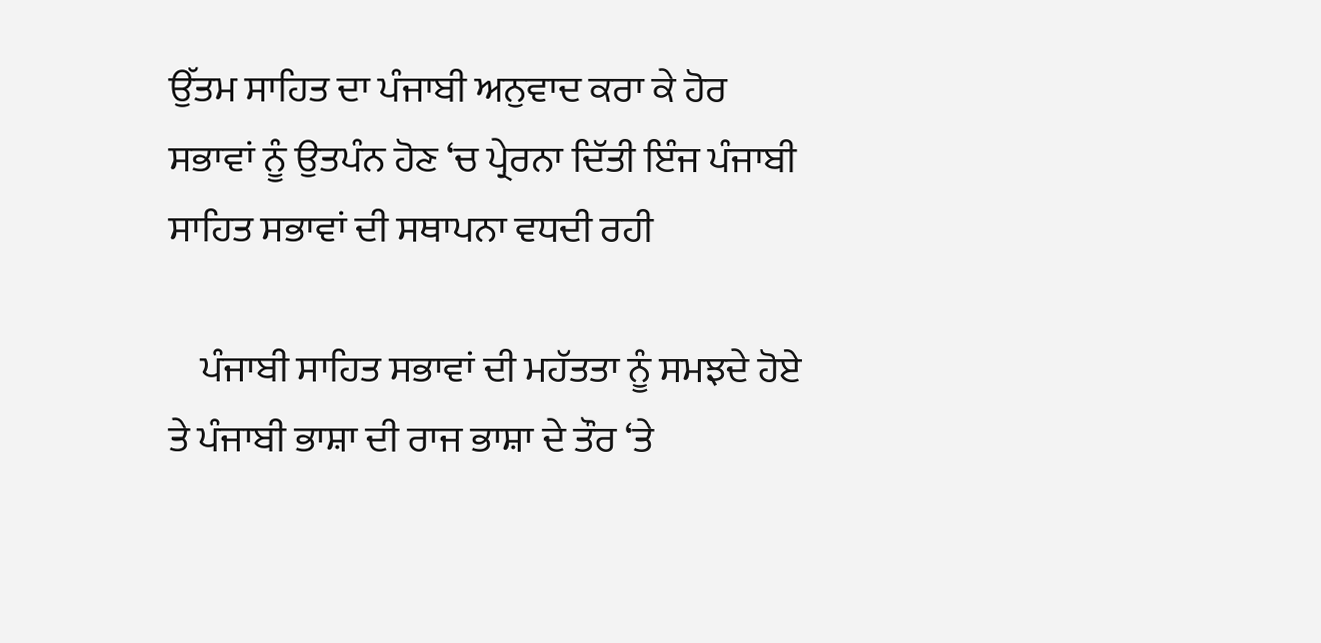ਉੱਤਮ ਸਾਹਿਤ ਦਾ ਪੰਜਾਬੀ ਅਨੁਵਾਦ ਕਰਾ ਕੇ ਹੋਰ ਸਭਾਵਾਂ ਨੂੰ ਉਤਪੰਨ ਹੋਣ ‘ਚ ਪ੍ਰੇਰਨਾ ਦਿੱਤੀ ਇੰਜ ਪੰਜਾਬੀ ਸਾਹਿਤ ਸਭਾਵਾਂ ਦੀ ਸਥਾਪਨਾ ਵਧਦੀ ਰਹੀ

    ਪੰਜਾਬੀ ਸਾਹਿਤ ਸਭਾਵਾਂ ਦੀ ਮਹੱਤਤਾ ਨੂੰ ਸਮਝਦੇ ਹੋਏ ਤੇ ਪੰਜਾਬੀ ਭਾਸ਼ਾ ਦੀ ਰਾਜ ਭਾਸ਼ਾ ਦੇ ਤੌਰ ‘ਤੇ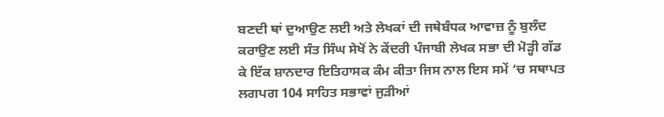ਬਣਦੀ ਥਾਂ ਦੁਆਉਣ ਲਈ ਅਤੇ ਲੇਖਕਾਂ ਦੀ ਜਥੇਬੰਧਕ ਆਵਾਜ਼ ਨੂੰ ਬੁਲੰਦ ਕਰਾਉਣ ਲਈ ਸੰਤ ਸਿੰਘ ਸੇਖੋਂ ਨੇ ਕੇਂਦਰੀ ਪੰਜਾਬੀ ਲੇਖਕ ਸਭਾ ਦੀ ਮੋੜ੍ਹੀ ਗੱਡ ਕੇ ਇੱਕ ਸ਼ਾਨਦਾਰ ਇਤਿਹਾਸਕ ਕੰਮ ਕੀਤਾ ਜਿਸ ਨਾਲ ਇਸ ਸਮੇਂ ‘ਚ ਸਥਾਪਤ ਲਗਪਗ 104 ਸਾਹਿਤ ਸਭਾਵਾਂ ਜੁੜੀਆਂ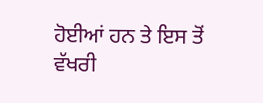ਹੋਈਆਂ ਹਨ ਤੇ ਇਸ ਤੋਂ ਵੱਖਰੀ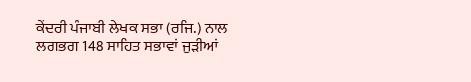ਕੇਂਦਰੀ ਪੰਜਾਬੀ ਲੇਖਕ ਸਭਾ (ਰਜਿ.) ਨਾਲ ਲਗਭਗ 148 ਸਾਹਿਤ ਸਭਾਵਾਂ ਜੁੜੀਆਂ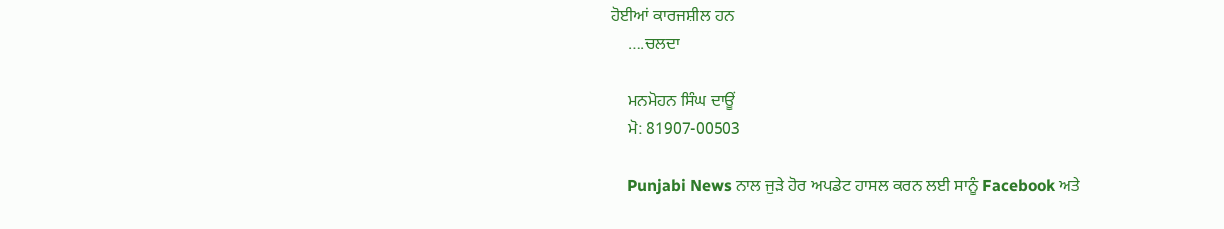ਹੋਈਆਂ ਕਾਰਜਸ਼ੀਲ ਹਨ
    ….ਚਲਦਾ

    ਮਨਮੋਹਨ ਸਿੰਘ ਦਾਊਂ
    ਮੋ: 81907-00503

    Punjabi News ਨਾਲ ਜੁੜੇ ਹੋਰ ਅਪਡੇਟ ਹਾਸਲ ਕਰਨ ਲਈ ਸਾਨੂੰ Facebook ਅਤੇ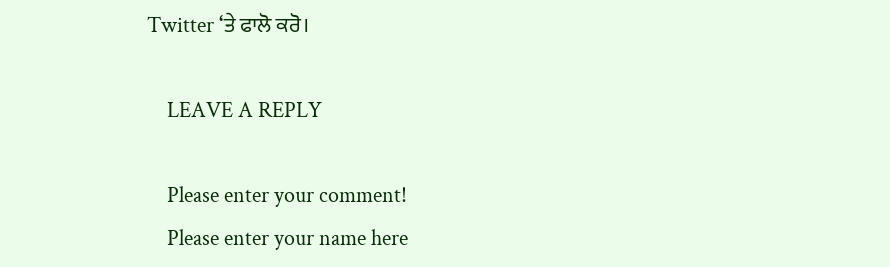Twitter ‘ਤੇ ਫਾਲੋ ਕਰੋ।

    LEAVE A REPLY

    Please enter your comment!
    Please enter your name here